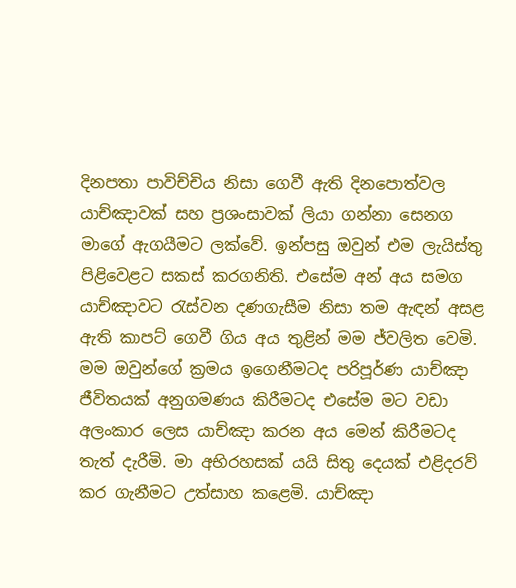දිනපතා පාවිච්චිය නිසා ගෙවී ඇති දිනපොත්වල යාච්ඤාවක් සහ ප්‍රශංසාවක් ලියා ගන්නා සෙනග මාගේ ඇගයීමට ලක්වේ. ඉන්පසු ඔවුන් එම ලැයිස්තු පිළිවෙළට සකස් කරගනිති. එසේම අන් අය සමග යාච්ඤාවට රැස්වන දණගැසීම නිසා තම ඇඳන් අසළ ඇති කාපට් ගෙවී ගිය අය තුළින් මම ජ්වලිත වෙමි. මම ඔවුන්ගේ ක්‍රමය ඉගෙනීමටද පරිපූර්ණ යාච්ඤා ජීවිතයක් අනුගමණය කිරීමටද එසේම මට වඩා අලංකාර ලෙස යාච්ඤා කරන අය මෙන් කිරීමටද තැත් දැරීමි. මා අභිරහසක් යයි සිතු දෙයක් එළිදරව් කර ගැනීමට උත්සාහ කළෙමි. යාච්ඤා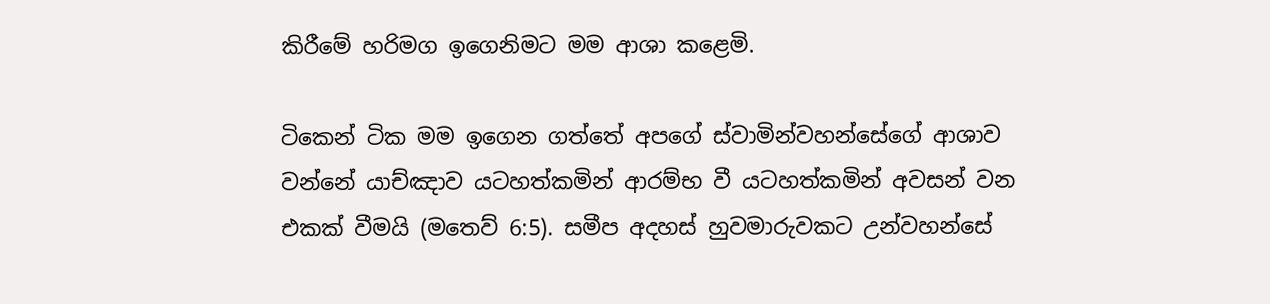කිරීමේ හරිමග ඉගෙනිමට මම ආශා කළෙමි.

ටිකෙන් ටික මම ඉගෙන ගත්තේ අපගේ ස්වාමින්වහන්සේගේ ආශාව වන්නේ යාච්ඤාව යටහත්කමින් ආරම්භ වී යටහත්කමින් අවසන් වන එකක් වීමයි (මතෙව් 6:5). සමීප අදහස් හුවමාරුවකට උන්වහන්සේ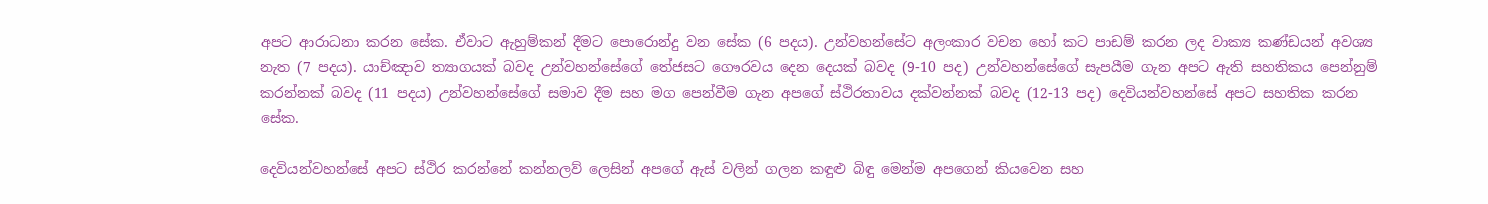අපට ආරාධනා කරන සේක. ඒවාට ඇහුම්කන් දීමට පොරොන්දු වන සේක (6 පදය). උන්වහන්සේට අලංකාර වචන හෝ කට පාඩම් කරන ලද වාක්‍ය කණ්ඩයන් අවශ්‍ය නැත (7 පදය). යාච්ඤාව ත්‍යාගයක් බවද උන්වහන්සේගේ තේජසට ගෞරවය දෙන දෙයක් බවද (9-10 පද) උන්වහන්සේගේ සැපයීම ගැන අපට ඇති සහතිකය පෙන්නුම් කරන්නක් බවද (11 පදය) උන්වහන්සේගේ සමාව දීම සහ මග පෙන්වීම ගැන අපගේ ස්ථිරතාවය දක්වන්නක් බවද (12-13 පද) දෙවියන්වහන්සේ අපට සහතික කරන සේක.

දෙවියන්වහන්සේ අපට ස්ථිර කරන්නේ කන්නලව් ලෙසින් අපගේ ඇස් වලින් ගලන කඳුළු බිඳු මෙන්ම අපගෙන් කියවෙන සහ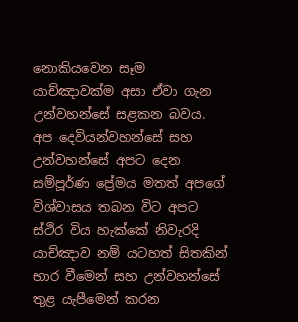නොකියවෙන සෑම යාච්ඤාවක්ම අසා ඒවා ගැන උන්වහන්සේ සළකන බවය. අප දෙවියන්වහන්සේ සහ උන්වහන්සේ අපට දෙන සම්පූර්ණ ප්‍රේමය මතත් අපගේ විශ්වාසය තබන විට අපට ස්ථිර විය හැක්කේ නිවැරදි යාච්ඤාව නම් යටහත් සිතකින් භාර වීමෙන් සහ උන්වහන්සේ තුළ යැපීමෙන් කරන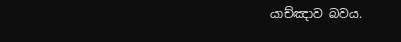යාච්ඤාව බවය.